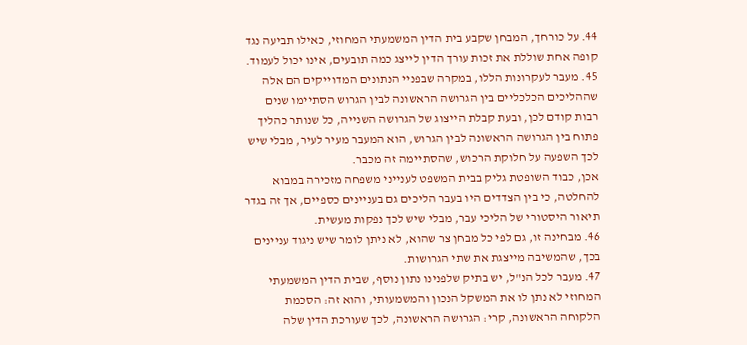44. על כורחך, המבחן שקבע בית הדין המשמעתי המחוזי, כאילו תביעה נגד קופה אחת שוללת את זכות עורך הדין לייצג כמה תובעים, אינו יכול לעמוד.
45. מעבר לעקרונות הללו, במקרה שבפניי הנתונים המדוייקים הם אלה שההליכים הכלכליים בין הגרושה הראשונה לבין הגרוש הסתיימו שנים רבות קודם לכן, ובעת קבלת הייצוג של הגרושה השנייה, כל שנותר כהליך פתוח בין הגרושה הראשונה לבין הגרוש, הוא המעבר מעיר לעיר, מבלי שיש לכך השפעה על חלוקת הרכוש, שהסתיימה זה מכבר.
אכן, כבוד השופטת גליק בבית המשפט לענייני משפחה מזכירה במבוא להחלטה, כי בין הצדדים היו בעבר הליכים גם בעניינים כספיים, אך זה בגדר תיאור היסטורי של הליכי עבר, מבלי שיש לכך נפקות מעשית.
46. מבחינה זו, גם לפי כל מבחן צר שהוא, לא ניתן לומר שיש ניגוד עניינים בכך, שהמשיבה מייצגת את שתי הגרושות.
47. מעבר לכל הנ"ל, יש בתיק שלפנינו נתון נוסף, שבית הדין המשמעתי המחוזי לא נתן לו את המשקל הנכון והמשמעותי, והוא זה: הסכמת הלקוחה הראשונה, קרי: הגרושה הראשונה, לכך שעורכת הדין שלה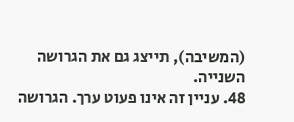(המשיבה), תייצג גם את הגרושה השנייה.
48. עניין זה אינו פעוט ערך. הגרושה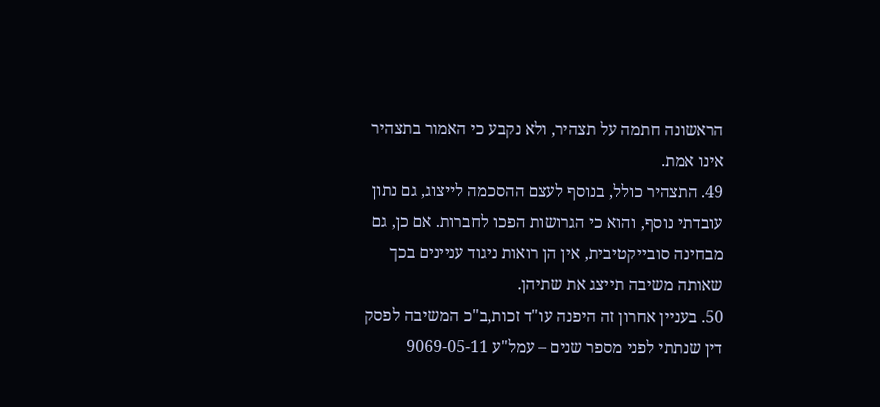הראשונה חתמה על תצהיר, ולא נקבע כי האמור בתצהיר אינו אמת.
49. התצהיר כולל, בנוסף לעצם ההסכמה לייצוג, גם נתון עובדתי נוסף, והוא כי הגרושות הפכו לחברות. אם כן, גם מבחינה סובייקטיבית, אין הן רואות ניגוד עניינים בכך שאותה משיבה תייצג את שתיהן.
50. בעניין אחרון זה היפנה עו"ד זכות,ב"כ המשיבה לפסק דין שנתתי לפני מספר שנים – עמל"ע 9069-05-11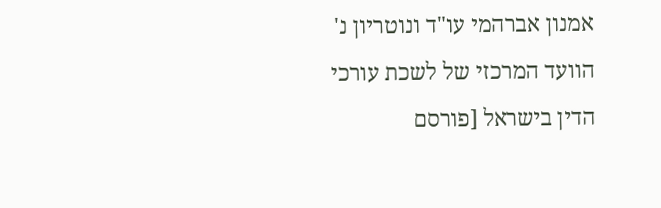אמנון אברהמי עו"ד ונוטריון נ' הוועד המרכזי של לשכת עורכי הדין בישראל [פורסם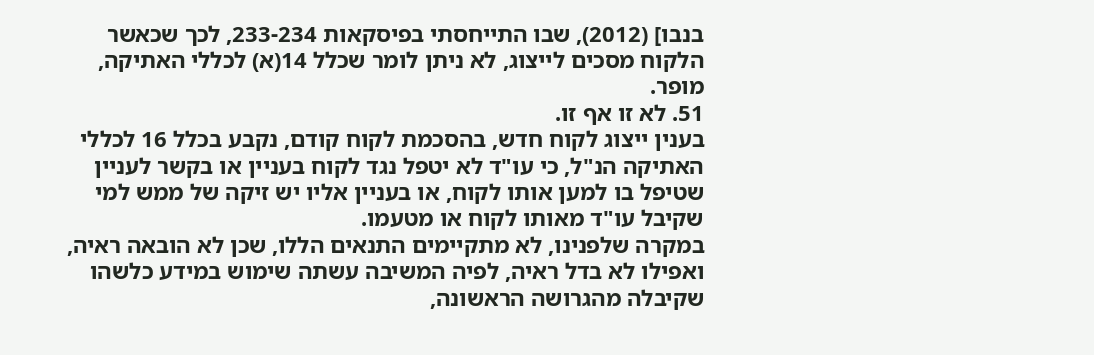בנבו] (2012), שבו התייחסתי בפיסקאות 233-234, לכך שכאשר הלקוח מסכים לייצוג, לא ניתן לומר שכלל 14(א) לכללי האתיקה, מופר.
51. לא זו אף זו.
בענין ייצוג לקוח חדש, בהסכמת לקוח קודם, נקבע בכלל 16 לכללי האתיקה הנ"ל, כי עו"ד לא יטפל נגד לקוח בעניין או בקשר לעניין שטיפל בו למען אותו לקוח, או בעניין אליו יש זיקה של ממש למי שקיבל עו"ד מאותו לקוח או מטעמו.
במקרה שלפנינו, לא מתקיימים התנאים הללו, שכן לא הובאה ראיה, ואפילו לא בדל ראיה, לפיה המשיבה עשתה שימוש במידע כלשהו שקיבלה מהגרושה הראשונה,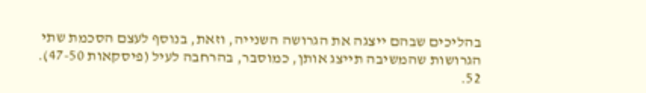בהליכים שבהם ייצגה את הגרושה השנייה, וזאת, בנוסף לעצם הסכמת שתי הגרושות שהמשיבה תייצג אותן, כמוסבר, בהרחבה לעיל (פיסקאות 47-50).
52.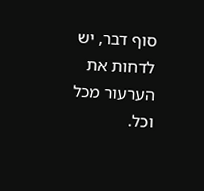סוף דבר, יש לדחות את הערעור מכל וכל.